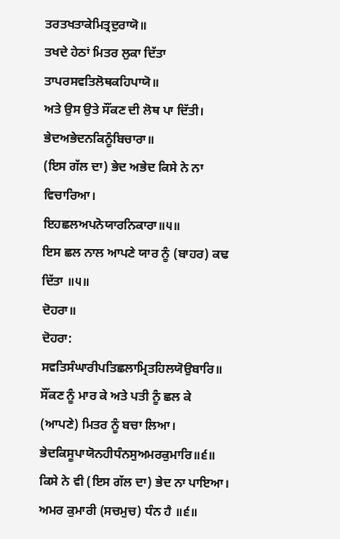ਤਰਤਖਤਾਕੇਮਿਤ੍ਰਦੁਰਾਯੋ॥
ਤਖਦੇ ਹੇਠਾਂ ਮਿਤਰ ਲੁਕਾ ਦਿੱਤਾ
ਤਾਪਰਸਵਤਿਲੋਥਕਹਿਪਾਯੋ॥
ਅਤੇ ਉਸ ਉਤੇ ਸੌਂਕਣ ਦੀ ਲੋਥ ਪਾ ਦਿੱਤੀ।
ਭੇਦਅਭੇਦਨਕਿਨੂੰਬਿਚਾਰਾ॥
(ਇਸ ਗੱਲ ਦਾ) ਭੇਦ ਅਭੇਦ ਕਿਸੇ ਨੇ ਨਾ ਵਿਚਾਰਿਆ।
ਇਹਛਲਅਪਨੋਯਾਰਨਿਕਾਰਾ॥੫॥
ਇਸ ਛਲ ਨਾਲ ਆਪਣੇ ਯਾਰ ਨੂੰ (ਬਾਹਰ) ਕਢ ਦਿੱਤਾ ॥੫॥
ਦੋਹਰਾ॥
ਦੋਹਰਾ:
ਸਵਤਿਸੰਘਾਰੀਪਤਿਛਲਾਮ੍ਰਿਤਹਿਲਯੋਉਬਾਰਿ॥
ਸੌਂਕਣ ਨੂੰ ਮਾਰ ਕੇ ਅਤੇ ਪਤੀ ਨੂੰ ਛਲ ਕੇ (ਆਪਣੇ) ਮਿਤਰ ਨੂੰ ਬਚਾ ਲਿਆ।
ਭੇਦਕਿਸੂਪਾਯੋਨਹੀਧੰਨਸੁਅਮਰਕੁਮਾਰਿ॥੬॥
ਕਿਸੇ ਨੇ ਵੀ (ਇਸ ਗੱਲ ਦਾ) ਭੇਦ ਨਾ ਪਾਇਆ। ਅਮਰ ਕੁਮਾਰੀ (ਸਚਮੁਚ) ਧੰਨ ਹੈ ॥੬॥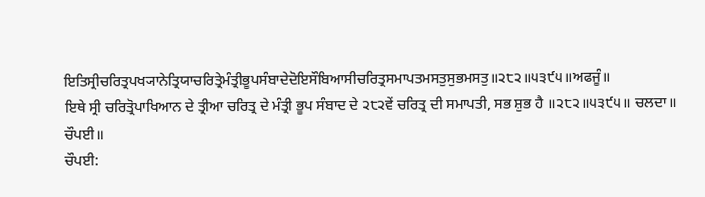ਇਤਿਸ੍ਰੀਚਰਿਤ੍ਰਪਖ੍ਯਾਨੇਤ੍ਰਿਯਾਚਰਿਤ੍ਰੇਮੰਤ੍ਰੀਭੂਪਸੰਬਾਦੇਦੋਇਸੌਬਿਆਸੀਚਰਿਤ੍ਰਸਮਾਪਤਮਸਤੁਸੁਭਮਸਤੁ॥੨੮੨॥੫੩੯੫॥ਅਫਜੂੰ॥
ਇਥੇ ਸ੍ਰੀ ਚਰਿਤ੍ਰੋਪਾਖਿਆਨ ਦੇ ਤ੍ਰੀਆ ਚਰਿਤ੍ਰ ਦੇ ਮੰਤ੍ਰੀ ਭੂਪ ਸੰਬਾਦ ਦੇ ੨੮੨ਵੇਂ ਚਰਿਤ੍ਰ ਦੀ ਸਮਾਪਤੀ, ਸਭ ਸ਼ੁਭ ਹੈ ॥੨੮੨॥੫੩੯੫॥ ਚਲਦਾ॥
ਚੌਪਈ॥
ਚੌਪਈ: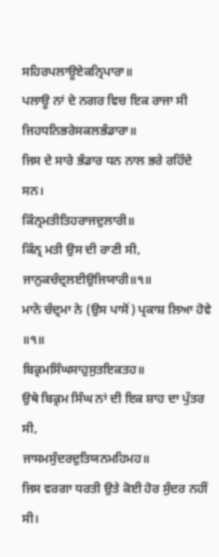ਸਹਿਰਪਲਾਊਏਕਨ੍ਰਿਪਾਰਾ॥
ਪਲਾਊ ਨਾਂ ਦੇ ਨਗਰ ਵਿਚ ਇਕ ਰਾਜਾ ਸੀ
ਜਿਹਧਨਿਭਰੇਸਕਲਭੰਡਾਰਾ॥
ਜਿਸ ਦੇ ਸਾਰੇ ਭੰਡਾਰ ਧਨ ਨਾਲ ਭਰੇ ਰਹਿੰਦੇ ਸਨ।
ਕਿੰਨ੍ਰਮਤੀਤਿਹਰਾਜਦੁਲਾਰੀ॥
ਕਿੰਨ੍ਰ ਮਤੀ ਉਸ ਦੀ ਰਾਣੀ ਸੀ,
ਜਾਨੁਕਚੰਦ੍ਰਲਈਉਜਿਯਾਰੀ॥੧॥
ਮਾਨੋ ਚੰਦ੍ਰਮਾ ਨੇ (ਉਸ ਪਾਸੋਂ) ਪ੍ਰਕਾਸ਼ ਲਿਆ ਹੋਵੇ ॥੧॥
ਬਿਕ੍ਰਮਸਿੰਘਸਾਹੁਸੁਤਇਕਤਹ॥
ਉਥੇ ਬਿਕ੍ਰਮ ਸਿੰਘ ਨਾਂ ਦੀ ਇਕ ਸ਼ਾਹ ਦਾ ਪੁੱਤਰ ਸੀ,
ਜਾਸਮਸੁੰਦਰਦੁਤਿਯਨਮਹਿਮਹ॥
ਜਿਸ ਵਰਗਾ ਧਰਤੀ ਉਤੇ ਕੋਈ ਹੋਰ ਸੁੰਦਰ ਨਹੀਂ ਸੀ।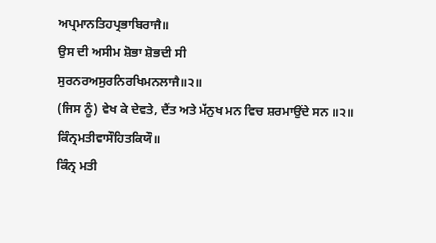ਅਪ੍ਰਮਾਨਤਿਹਪ੍ਰਭਾਬਿਰਾਜੈ॥
ਉਸ ਦੀ ਅਸੀਮ ਸ਼ੋਭਾ ਸ਼ੋਭਦੀ ਸੀ
ਸੁਰਨਰਅਸੁਰਨਿਰਖਿਮਨਲਾਜੈ॥੨॥
(ਜਿਸ ਨੂੰ) ਵੇਖ ਕੇ ਦੇਵਤੇ, ਦੈਂਤ ਅਤੇ ਮੱਨੁਖ ਮਨ ਵਿਚ ਸ਼ਰਮਾਉਂਦੇ ਸਨ ॥੨॥
ਕਿੰਨ੍ਰਮਤੀਵਾਸੌਹਿਤਕਿਯੌ॥
ਕਿੰਨ੍ਰ ਮਤੀ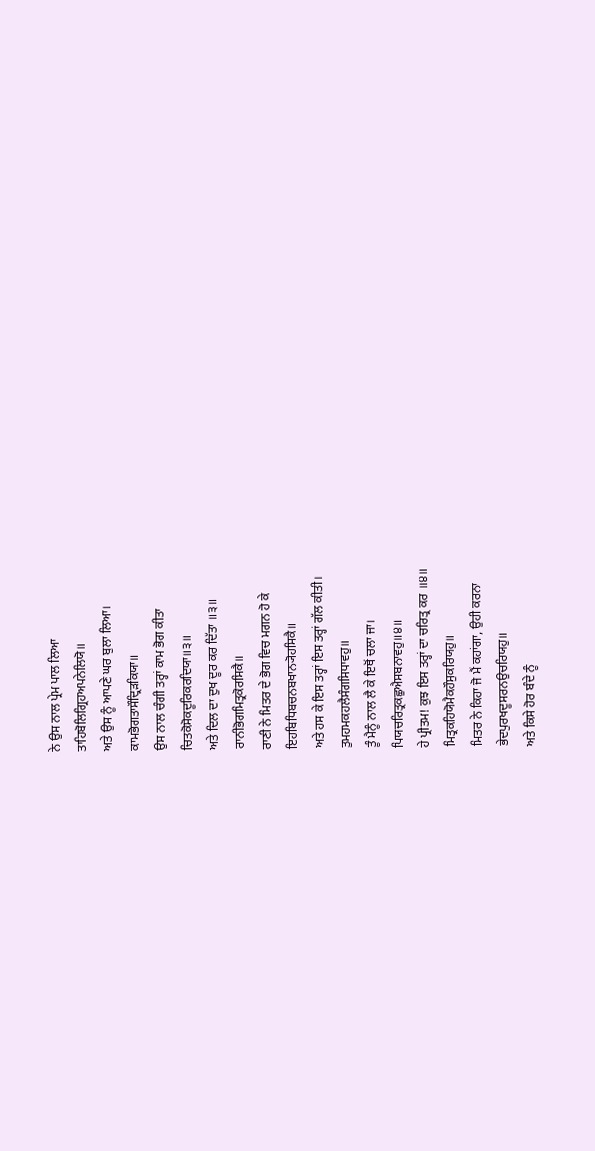ਨੇ ਉਸ ਨਾਲ ਪ੍ਰੇਮ ਪਾਲ ਲਿਆ
ਤਾਹਿਬੋਲਿਗ੍ਰਿਹਅਪਨੇਲਿਯੋ॥
ਅਤੇ ਉਸ ਨੂੰ ਆਪਣੇ ਘਰ ਬੁਲਾ ਲਿਆ।
ਕਾਮਭੋਗਤਾਸੌਦ੍ਰਿੜਕਿਯਾ॥
ਉਸ ਨਾਲ ਚੰਗੀ ਤਰ੍ਹਾਂ ਕਾਮ ਭੋਗ ਕੀਤਾ
ਚਿਤਕੋਸੋਕਦੂਰਿਕਰਦਿਯਾ॥੩॥
ਅਤੇ ਦਿਲ ਦਾ ਦੁਖ ਦੂਰ ਕਰ ਦਿੱਤਾ ॥੩॥
ਰਾਨੀਭੋਗਮਿਤ੍ਰਕੋਰਸਿਕੈ॥
ਰਾਣੀ ਨੇ ਮਿਤਰ ਦੇ ਭੋਗ ਵਿਚ ਮਗਨ ਹੋ ਕੇ
ਇਹਬਿਧਿਬਚਨਬਖਾਨ੍ਯੋਹਸਿਕੈ॥
ਅਤੇ ਹਸ ਕੇ ਇਸ ਤਰ੍ਹਾਂ ਇਸ ਤਰ੍ਹਾਂ ਗੱਲ ਕੀਤੀ।
ਤੁਮਹਮਕਹਲੈਸੰਗਸਿਧਾਵਹੁ॥
ਤੂੰ ਮੈਨੂੰ ਨਾਲ ਲੈ ਕੇ ਇਥੋਂ ਚਲਾ ਜਾ।
ਪਿਯਚਰਿਤ੍ਰਕਛੁਐਸਬਨਾਵਹੁ॥੪॥
ਹੇ ਪ੍ਰੀਤਮ! ਕੁਝ ਇਸ ਤਰ੍ਹਾਂ ਦਾ ਚਰਿਤ੍ਰ ਕਰ ॥੪॥
ਮਿਤ੍ਰਕਹਿਯੋਮੈਕਹੌਸੁਕਰਿਯਹੁ॥
ਮਿਤਰ ਨੇ ਕਿਹਾ ਜੋ ਮੈਂ ਕਹਾਂਗਾ, ਉਹੀ ਕਰਨਾ
ਭੇਦਪੁਰਖਦੂਸਰਨਉਚਰਿਯਹੁ॥
ਅਤੇ ਕਿਸੇ ਹੋਰ ਬੰਦੇ ਨੂੰ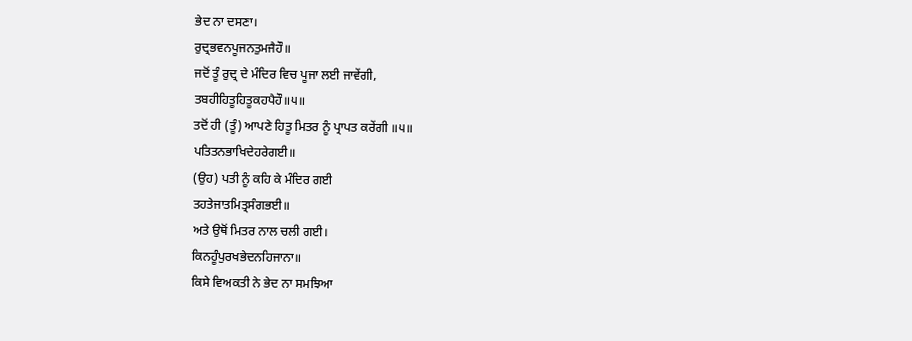ਭੇਦ ਨਾ ਦਸਣਾ।
ਰੁਦ੍ਰਭਵਨਪੂਜਨਤੁਮਜੈਹੌ॥
ਜਦੋਂ ਤੂੰ ਰੁਦ੍ਰ ਦੇ ਮੰਦਿਰ ਵਿਚ ਪੂਜਾ ਲਈ ਜਾਵੇਂਗੀ,
ਤਬਹੀਹਿਤੂਹਿਤੂਕਹਪੈਹੌ॥੫॥
ਤਦੋਂ ਹੀ (ਤੂੰ) ਆਪਣੇ ਹਿਤੂ ਮਿਤਰ ਨੂੰ ਪ੍ਰਾਪਤ ਕਰੇਂਗੀ ॥੫॥
ਪਤਿਤਨਭਾਖਿਦੇਹਰੇਗਈ॥
(ਉਹ) ਪਤੀ ਨੂੰ ਕਹਿ ਕੇ ਮੰਦਿਰ ਗਈ
ਤਹਤੇਜਾਤਮਿਤ੍ਰਸੰਗਭਈ॥
ਅਤੇ ਉਥੋਂ ਮਿਤਰ ਨਾਲ ਚਲੀ ਗਈ।
ਕਿਨਹੂੰਪੁਰਖਭੇਦਨਹਿਜਾਨਾ॥
ਕਿਸੇ ਵਿਅਕਤੀ ਨੇ ਭੇਦ ਨਾ ਸਮਝਿਆ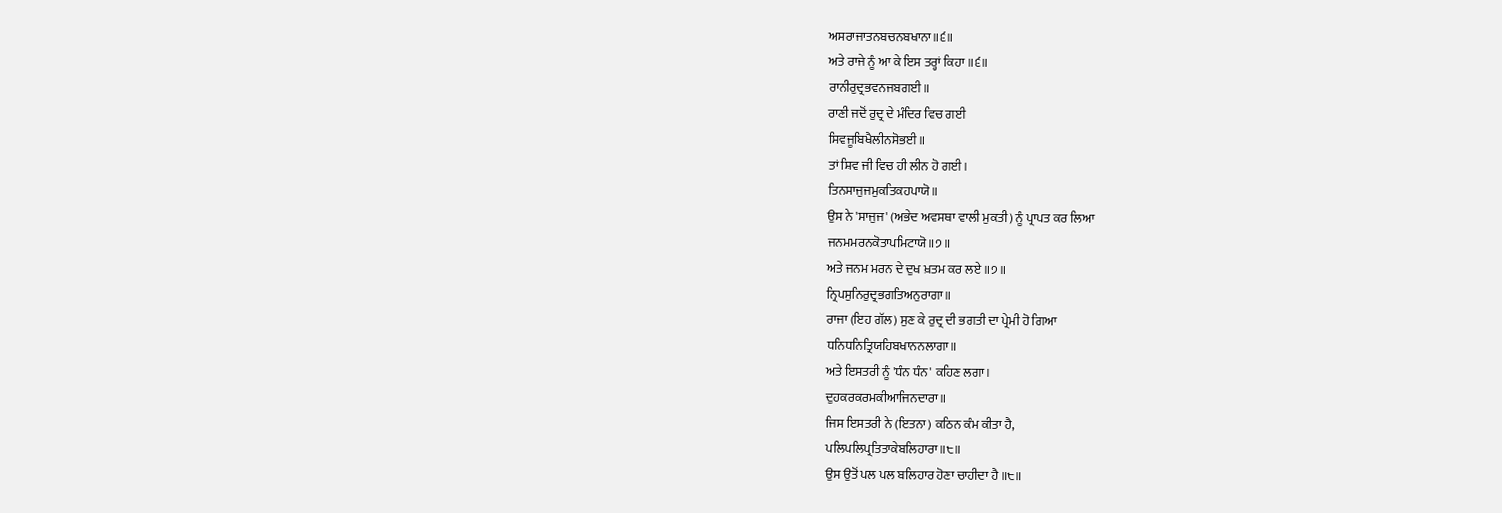ਅਸਰਾਜਾਤਨਬਚਨਬਖਾਨਾ॥੬॥
ਅਤੇ ਰਾਜੇ ਨੂੰ ਆ ਕੇ ਇਸ ਤਰ੍ਹਾਂ ਕਿਹਾ ॥੬॥
ਰਾਨੀਰੁਦ੍ਰਭਵਨਜਬਗਈ॥
ਰਾਣੀ ਜਦੋਂ ਰੁਦ੍ਰ ਦੇ ਮੰਦਿਰ ਵਿਚ ਗਈ
ਸਿਵਜੂਬਿਖੈਲੀਨਸੋਭਈ॥
ਤਾਂ ਸ਼ਿਵ ਜੀ ਵਿਚ ਹੀ ਲੀਨ ਹੋ ਗਈ।
ਤਿਨਸਾਜੁਜਮੁਕਤਿਕਹਪਾਯੋ॥
ਉਸ ਨੇ 'ਸਾਜੁਜ' (ਅਭੇਦ ਅਵਸਥਾ ਵਾਲੀ ਮੁਕਤੀ) ਨੂੰ ਪ੍ਰਾਪਤ ਕਰ ਲਿਆ
ਜਨਮਮਰਨਕੋਤਾਪਮਿਟਾਯੋ॥੭॥
ਅਤੇ ਜਨਮ ਮਰਨ ਦੇ ਦੁਖ ਖ਼ਤਮ ਕਰ ਲਏ ॥੭॥
ਨ੍ਰਿਪਸੁਨਿਰੁਦ੍ਰਭਗਤਿਅਨੁਰਾਗਾ॥
ਰਾਜਾ (ਇਹ ਗੱਲ) ਸੁਣ ਕੇ ਰੁਦ੍ਰ ਦੀ ਭਗਤੀ ਦਾ ਪ੍ਰੇਮੀ ਹੋ ਗਿਆ
ਧਨਿਧਨਿਤ੍ਰਿਯਹਿਬਖਾਨਨਲਾਗਾ॥
ਅਤੇ ਇਸਤਰੀ ਨੂੰ 'ਧੰਨ ਧੰਨ' ਕਹਿਣ ਲਗਾ।
ਦੁਹਕਰਕਰਮਕੀਆਜਿਨਦਾਰਾ॥
ਜਿਸ ਇਸਤਰੀ ਨੇ (ਇਤਨਾ) ਕਠਿਨ ਕੰਮ ਕੀਤਾ ਹੈ,
ਪਲਿਪਲਿਪ੍ਰਤਿਤਾਕੇਬਲਿਹਾਰਾ॥੮॥
ਉਸ ਉਤੋਂ ਪਲ ਪਲ ਬਲਿਹਾਰ ਹੋਣਾ ਚਾਹੀਦਾ ਹੈ ॥੮॥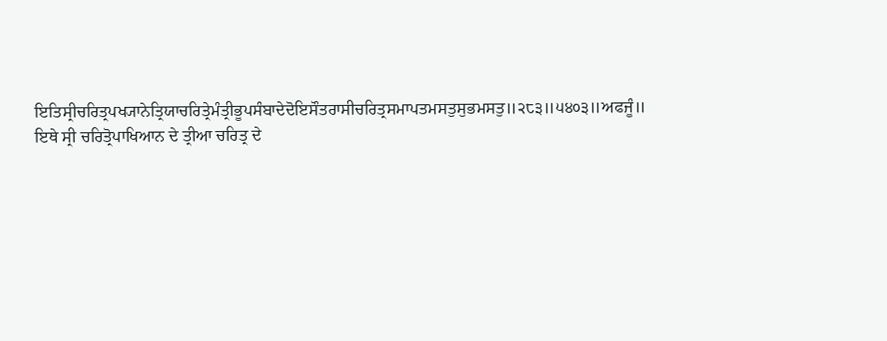ਇਤਿਸ੍ਰੀਚਰਿਤ੍ਰਪਖ੍ਯਾਨੇਤ੍ਰਿਯਾਚਰਿਤ੍ਰੇਮੰਤ੍ਰੀਭੂਪਸੰਬਾਦੇਦੋਇਸੌਤਰਾਸੀਚਰਿਤ੍ਰਸਮਾਪਤਮਸਤੁਸੁਭਮਸਤੁ॥੨੮੩॥੫੪੦੩॥ਅਫਜੂੰ॥
ਇਥੇ ਸ੍ਰੀ ਚਰਿਤ੍ਰੋਪਾਖਿਆਨ ਦੇ ਤ੍ਰੀਆ ਚਰਿਤ੍ਰ ਦੇ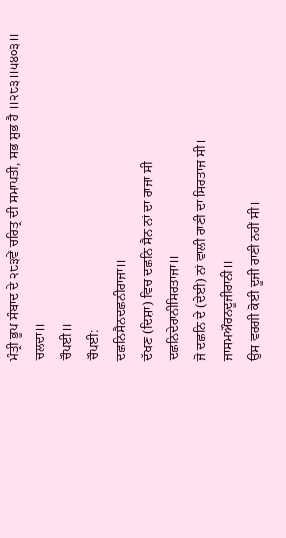ਮੰਤ੍ਰੀ ਭੂਪ ਸੰਬਾਦ ਦੇ ੨੮੩ਵੇਂ ਚਰਿਤ੍ਰ ਦੀ ਸਮਾਪਤੀ, ਸਭ ਸ਼ੁਭ ਹੈ ॥੨੮੩॥੫੪੦੩॥ ਚਲਦਾ॥
ਚੌਪਈ॥
ਚੌਪਈ:
ਦਛਨਿਸੈਨਦਛਨੀਰਾਜਾ॥
ਦੱਖਣ (ਦਿਸ਼ਾ) ਵਿਚ ਦਛਨਿ ਸੈਨ ਨਾਂ ਦਾ ਰਾਜਾ ਸੀ
ਦਛਨਿਦੇਰਾਨੀਸਿਰਤਾਜਾ॥
ਜੋ ਦਛਨਿ ਦੇ (ਦੇਈ) ਨਾਂ ਵਾਲੀ ਰਾਣੀ ਦਾ ਸਿਰਤਾਜ ਸੀ।
ਜਾਸਮਔਰਨਦੂਜੀਰਾਨੀ॥
ਉਸ ਵਰਗੀ ਕੋਈ ਦੂਜੀ ਰਾਣੀ ਨਹੀਂ ਸੀ।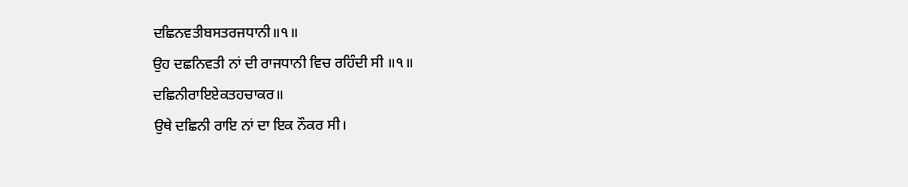ਦਛਿਨਵਤੀਬਸਤਰਜਧਾਨੀ॥੧॥
ਉਹ ਦਛਨਿਵਤੀ ਨਾਂ ਦੀ ਰਾਜਧਾਨੀ ਵਿਚ ਰਹਿੰਦੀ ਸੀ ॥੧॥
ਦਛਿਨੀਰਾਇਏਕਤਹਚਾਕਰ॥
ਉਥੇ ਦਛਿਨੀ ਰਾਇ ਨਾਂ ਦਾ ਇਕ ਨੌਕਰ ਸੀ।